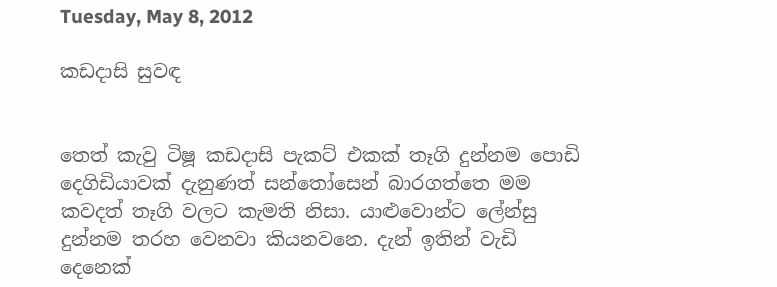Tuesday, May 8, 2012

කඩදාසි සුවඳ


තෙත් කැවු ටිෂූ කඩදාසි පැකට් එකක් තෑගි දුන්නම පොඩි දෙගිඩියාවක් දැනුණත් සන්තෝසෙන් බාරගත්තෙ මම කවදත් තෑගි වලට කැමති නිසා. යාළුවොන්ට ලේන්සු දුන්නම තරහ වෙනවා කියනවනෙ. දැන් ඉතින් වැඩි දෙනෙක්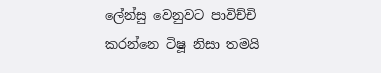ලේන්සු වෙනුවට පාවිච්චි කරන්නෙ ටිෂූ නිසා තමයි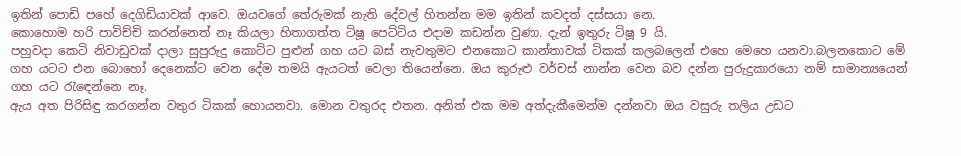ඉතින් පොඩි පහේ දෙගිඩියාවක් ආවෙ. ඔයවගේ තේරුමක් නැති දේවල් හිතන්න මම ඉතින් කවදත් දස්සයා නෙ.
කොහොම හරි පාවිච්චි කරන්නෙත් නෑ කියලා හිතාගත්ත ටිෂූ පෙට්ටිය එදාම කඩන්න වුණා. දැන් ඉතුරු ටිෂූ 9 යි.
පහුවදා කෙටි නිවාඩුවක් දාලා සුපුරුදු කොට්ට පුළුන් ගහ යට බස් නැවතුමට එනකොට කාන්තාවක් ටිකක් කලබලෙන් එහෙ මෙහෙ යනවා.බලනකොට මේ ගහ යටට එන බොහෝ දෙනෙක්ට වෙන දේම තමයි ඇයටත් වෙලා තියෙන්නෙ. ඔය කුරුළු වර්චස් නාන්න වෙන බව දන්න පුරුදුකාරයො නම් සාමාන්‍යයෙන් ගහ යට රැඳෙන්නෙ නෑ.
ඇය අත පිරිසිඳු කරගන්න වතුර ටිකක් හොයනවා. මොන වතුරද එතන. අනිත් එක මම අත්දැකීමෙන්ම දන්නවා ඔය වසුරු තලිය උඩට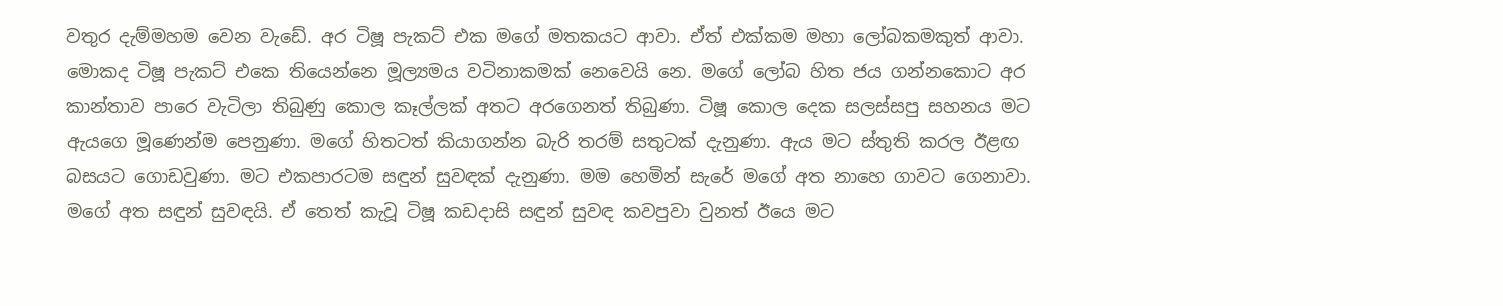වතුර දැම්මහම වෙන වැඩේ. අර ටිෂූ පැකට් එක මගේ මතකයට ආවා. ඒත් එක්කම මහා ලෝබකමකුත් ආවා. මොකද ටිෂූ පැකට් එකෙ තියෙන්නෙ මූල්‍යමය වටිනාකමක් නෙවෙයි නෙ. මගේ ලෝබ හිත ජය ගන්නකොට අර කාන්තාව පාරෙ වැටිලා තිබුණු කොල කෑල්ලක් අතට අරගෙනත් තිබුණා. ටිෂූ කොල දෙක සලස්සපු සහනය මට ඇයගෙ මූණෙන්ම පෙනුණා. මගේ හිතටත් කියාගන්න බැරි තරම් සතුටක් දැනුණා. ඇය මට ස්තුති කරල ඊළඟ බසයට ගොඩවුණා. මට එකපාරටම සඳුන් සුවඳක් දැනුණා. මම හෙමින් සැරේ මගේ අත නාහෙ ගාවට ගෙනාවා. මගේ අත සඳුන් සුවඳයි. ඒ තෙත් කැවූ ටිෂූ කඩදාසි සඳුන් සුවඳ කවපුවා වුනත් ඊයෙ මට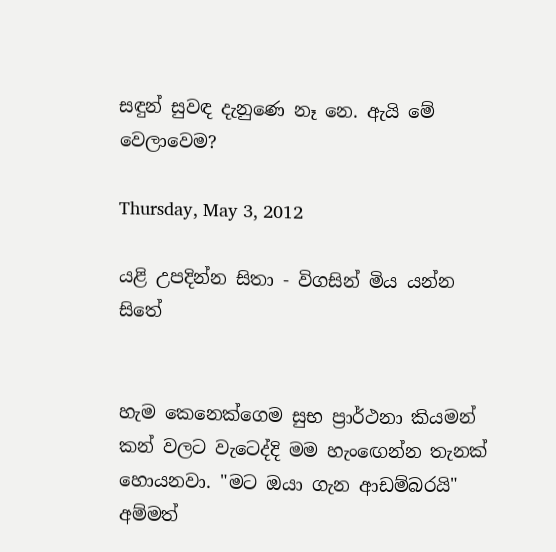සඳුන් සුවඳ දැනුණෙ නෑ නෙ. ඇයි මේ වෙලාවෙම?

Thursday, May 3, 2012

යළි උපදින්න සිතා - විගසින් මිය යන්න සිතේ


හැම කෙනෙක්ගෙම සුභ ප්‍රාර්ථනා කියමන් කන් වලට වැටෙද්දි මම හැංඟෙන්න තැනක් හොයනවා. "මට ඔයා ගැන ආඩම්බරයි" අම්මත්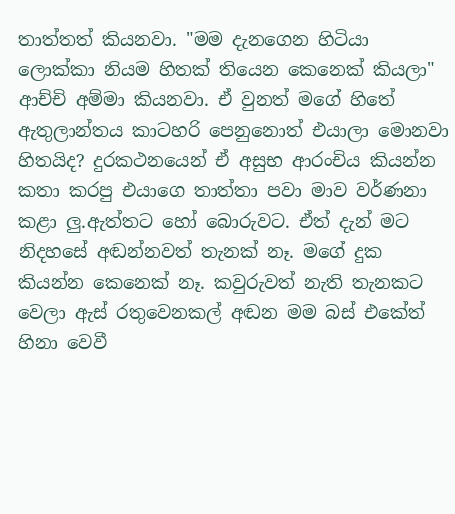තාත්තත් කියනවා. "මම දැනගෙන හිටියා ලොක්කා නියම හිතක් තියෙන කෙනෙක් කියලා" ආච්චි අම්මා කියනවා. ඒ වුනත් මගේ හිතේ ඇතුලාන්තය කාටහරි පෙනුනොත් එයාලා මොනවා හිතයිද? දුරකථනයෙන් ඒ අසුභ ආරංචිය කියන්න කතා කරපු එයාගෙ තාත්තා පවා මාව වර්ණනා කළා ලු.ඇත්තට හෝ බොරුවට. ඒත් දැන් මට නිදහසේ අඬන්නවත් තැනක් නෑ. මගේ දුක කියන්න කෙනෙක් නෑ. කවුරුවත් නැති තැනකට වෙලා ඇස් රතුවෙනකල් අඬන මම බස් එකේත් හිනා වෙවී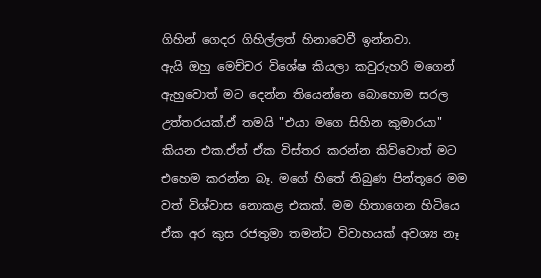ගිහින් ගෙදර ගිහිල්ලත් හිනාවෙවී ඉන්නවා.
ඇයි ඔහු මෙච්චර විශේෂ කියලා කවුරුහරි මගෙන් ඇහුවොත් මට දෙන්න තියෙන්නෙ බොහොම සරල උත්තරයක්.ඒ තමයි "එයා මගෙ සිහින කුමාරයා" කියන එක.ඒත් ඒක විස්තර කරන්න කිව්වොත් මට එහෙම කරන්න බෑ. මගේ හිතේ තිබුණ පින්තූරෙ මම වත් විශ්වාස නොකළ එකක්. මම හිතාගෙන හිටියෙ ඒක අර කුස රජතුමා තමන්ට විවාහයක් අවශ්‍ය නෑ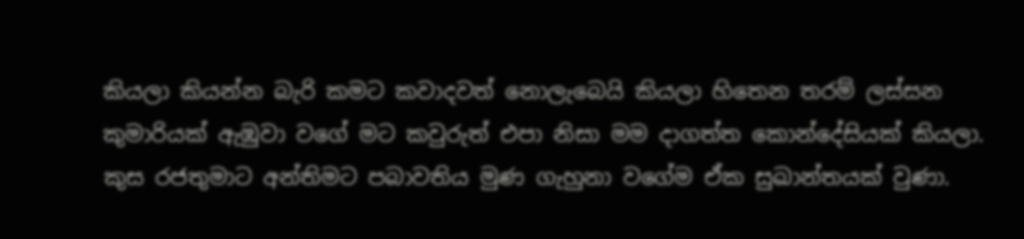කියලා කියන්න බැරි කමට කවාදවත් නොලැබෙයි කියලා හිතෙන තරම් ලස්සන කුමාරියක් ඇඹුවා වගේ මට කවුරුත් එපා නිසා මම දාගත්ත කොන්දේසියක් කියලා. කුස රජතුමාට අන්තිමට පබාවතිය මුණ ගැහුනා වගේම ඒක සුඛාන්තයක් වුණා.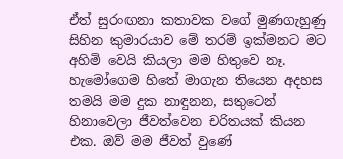ඒත් සුරංඟනා කතාවක වගේ මුණගැහුණු සිහින කුමාරයාව මේ තරම් ඉක්මනට මට අහිමි වෙයි කියලා මම හිතුවෙ නෑ.
හැමෝගෙම හිතේ මාගැන තියෙන අදහස තමයි මම දුක නාඳුනන, සතුටෙන් හිනාවෙලා ජීවත්වෙන චරිතයක් කියන එක. ඔව් මම ජීවත් වුණේ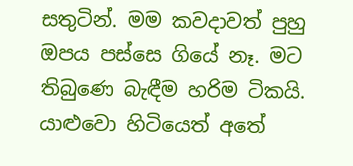සතුටින්. මම කවදාවත් පුහු ඔපය පස්සෙ ගියේ නෑ. මට තිබුණෙ බැඳීම හරිම ටිකයි. යාළුවො හිටියෙත් අතේ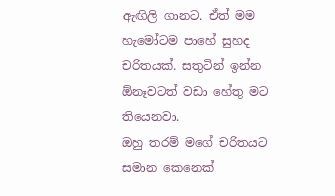ඇඟිලි ගානට. ඒත් මම හැමෝටම පාහේ සුහද චරිතයක්. සතුටින් ඉන්න ඕනෑවටත් වඩා හේතු මට තියෙනවා.
ඔහු තරම් මගේ චරිතයට සමාන කෙනෙක්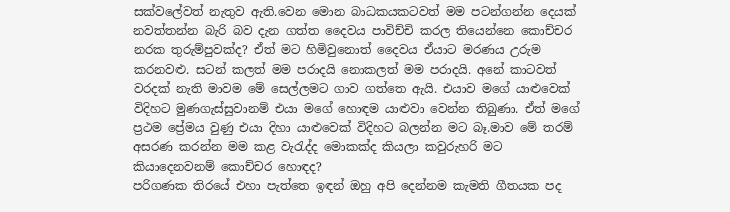සක්වලේවත් නැතුව ඇති.වෙන මොන බාධකයකටවත් මම පටන්ගන්න දෙයක් නවත්තන්න බැරි බව දැන ගත්ත දෛවය පාවිච්චි කරල තියෙන්නෙ කොච්චර නරක තුරුම්පුවක්ද? ඒත් මට හිමිවුනොත් දෛවය ඒයාට මරණය උරුම කරනවළු. සටන් කලත් මම පරාදයි නොකලත් මම පරාදයි. අනේ කාටවත් වරදක් නැති මාවම මේ සෙල්ලමට ගාව ගත්තෙ ඇයි. එයාව මගේ යාළුවෙක් විදිහට මුණගැස්සුවානම් එයා මගේ හොඳම යාළුවා වෙන්න තිබුණා. ඒත් මගේ ප්‍රථම ප්‍රේමය වුණු එයා දිහා යාළුවෙක් විදිහට බලන්න මට බෑ.මාව මේ තරම් අසරණ කරන්න මම කළ වැරැද්ද මොකක්ද කියලා කවුරුහරි මට කියාදෙනවනම් කොච්චර හොඳද?
පරිගණක තිරයේ එහා පැත්තෙ ඉඳන් ඔහු අපි දෙන්නම කැමති ගීතයක පද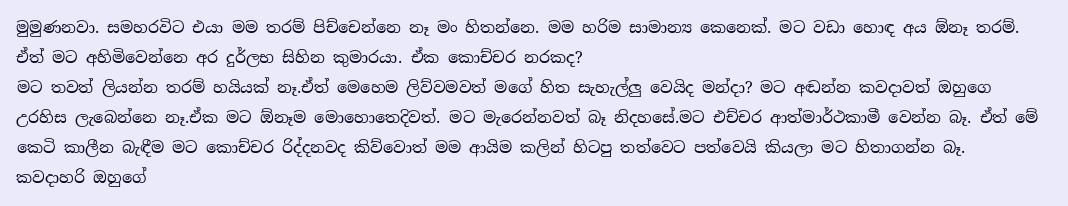මුමුණනවා. සමහරවිට එයා මම තරම් පිච්චෙන්නෙ නෑ මං හිතන්නෙ. මම හරිම සාමාන්‍ය කෙනෙක්. මට වඩා හොඳ අය ඕනෑ තරම්. ඒත් මට අහිමිවෙන්නෙ අර දුර්ලභ සිහින කුමාරයා. ඒක කොච්චර නරකද?
මට තවත් ලියන්න තරම් හයියක් නෑ.ඒත් මෙහෙම ලිව්වමවත් මගේ හිත සැහැල්ලු වෙයිද මන්දා? මට අඬන්න කවදාවත් ඔහුගෙ උරහිස ලැබෙන්නෙ නෑ.ඒක මට ඕනෑම මොහොතෙදිවත්. මට මැරෙන්නවත් බෑ නිදහසේ.මට එච්චර ආත්මාර්ථකාමී වෙන්න බෑ. ඒත් මේ කෙටි කාලීන බැඳීම මට කොච්චර රිද්දනවද කිව්වොත් මම ආයිම කලින් හිටපු තත්වෙට පත්වෙයි කියලා මට හිතාගන්න බෑ.
කවදාහරි ඔහුගේ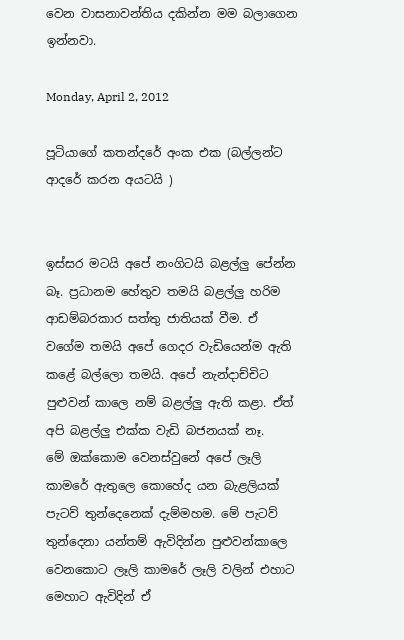වෙන වාසනාවන්තිය දකින්න මම බලාගෙන ඉන්නවා.

Monday, April 2, 2012

පූටියාගේ කතන්දරේ අංක එක (බල්ලන්ට ආදරේ කරන අයටයි )


ඉස්සර මටයි අපේ නංගිටයි බළල්ලු පේන්න බෑ. ප්‍රධානම හේතුව තමයි බළල්ලු හරිම ආඩම්බරකාර සත්තු ජාතියක් වීම. ඒ වගේම තමයි අපේ ගෙදර වැඩියෙන්ම ඇති කළේ බල්ලො තමයි. අපේ නැන්දාච්චිට පුළුවන් කාලෙ නම් බළල්ලු ඇති කළා. ඒත් අපි බළල්ලු එක්ක වැඩි බජනයක් නෑ.
මේ ඔක්කොම වෙනස්වුනේ අපේ ලෑලි කාමරේ ඇතුලෙ කොහේද යන බැළලියක් පැටව් තුන්දෙනෙක් දැම්මහම. මේ පැටව් තුන්දෙනා යන්තම් ඇවිදින්න පුළුවන්කාලෙ වෙනකොට ලෑලි කාමරේ ලෑලි වලින් එහාට මෙහාට ඇවිදින් ඒ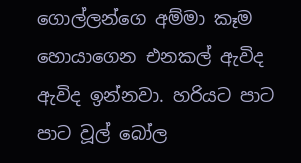ගොල්ලන්ගෙ අම්මා කෑම හොයාගෙන එනකල් ඇවිද ඇවිද ඉන්නවා. හරියට පාට පාට වූල් බෝල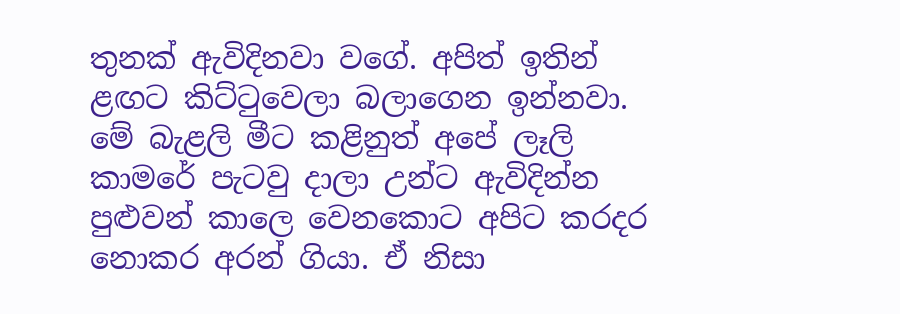තුනක් ඇවිදිනවා වගේ. අපිත් ඉතින් ළඟට කිට්ටුවෙලා බලාගෙන ඉන්නවා. මේ බැළලි මීට කළිනුත් අපේ ලෑලි කාමරේ පැටවු දාලා උන්ට ඇවිදින්න පුළුවන් කාලෙ වෙනකොට අපිට කරදර නොකර අරන් ගියා. ඒ නිසා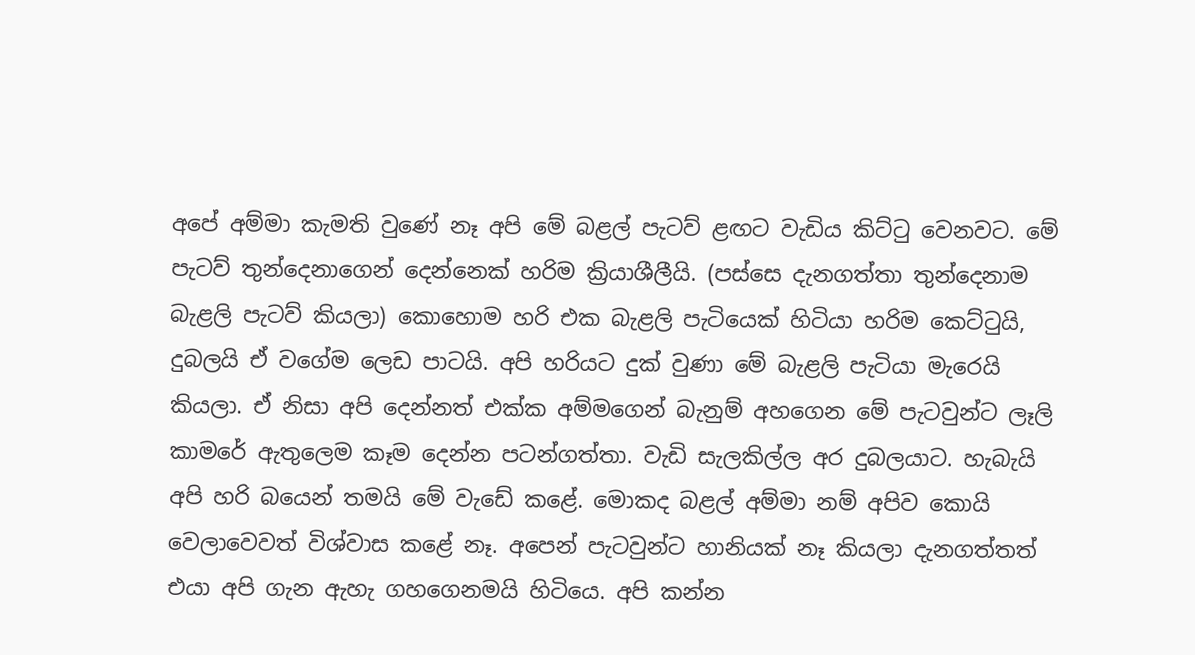අපේ අම්මා කැමති වුණේ නෑ අපි මේ බළල් පැටව් ළඟට වැඩිය කිට්ටු වෙනවට. මේ පැටව් තුන්දෙනාගෙන් දෙන්නෙක් හරිම ක්‍රියාශීලීයි. (පස්සෙ දැනගත්තා තුන්දෙනාම බැළලි පැටව් කියලා) කොහොම හරි එක බැළලි පැටියෙක් හිටියා හරිම කෙට්ටුයි, දුබලයි ඒ වගේම ලෙඩ පාටයි. අපි හරියට දුක් වුණා මේ බැළලි පැටියා මැරෙයි කියලා. ඒ නිසා අපි දෙන්නත් එක්ක අම්මගෙන් බැනුම් අහගෙන මේ පැටවුන්ට ලෑලි කාමරේ ඇතුලෙම කෑම දෙන්න පටන්ගත්තා. වැඩි සැලකිල්ල අර දුබලයාට. හැබැයි අපි හරි බයෙන් තමයි මේ වැඩේ කළේ. මොකද බළල් අම්මා නම් අපිව කොයි වෙලාවෙවත් විශ්වාස කළේ නෑ. අපෙන් පැටවුන්ට හානියක් නෑ කියලා දැනගත්තත් එයා අපි ගැන ඇහැ ගහගෙනමයි හිටියෙ. අපි කන්න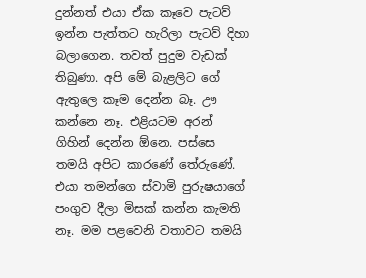දුන්නත් එයා ඒක කෑවෙ පැටව් ඉන්න පැත්තට හැරිලා පැටව් දිහා බලාගෙන. තවත් පුදුම වැඩක් තිබුණා. අපි මේ බැළලිට ගේ ඇතුලෙ කෑම දෙන්න බෑ. ඌ කන්නෙ නෑ. එළියටම අරන් ගිහින් දෙන්න ඕනෙ. පස්සෙ තමයි අපිට කාරණේ තේරුණේ. එයා තමන්ගෙ ස්වාමි පුරුෂයාගේ පංගුව දීලා මිසක් කන්න කැමති නෑ. මම පළවෙනි වතාවට තමයි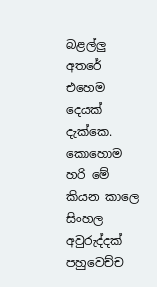බළල්ලු අතරේ එහෙම දෙයක් දැක්කෙ.
කොහොම හරි මේ කියන කාලෙ සිංහල අවුරුද්දක් පහුවෙච්ච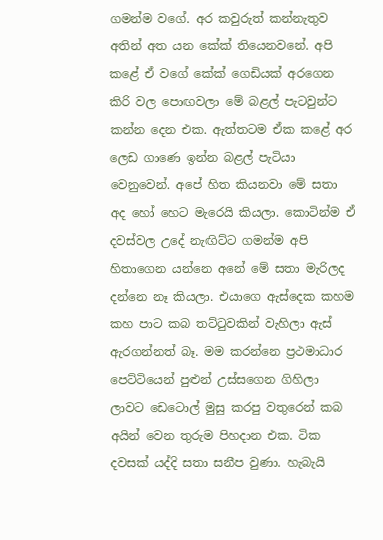ගමන්ම වගේ. අර කවුරුත් කන්නැතුව අතින් අත යන කේක් තියෙනවනේ. අපි කළේ ඒ වගේ කේක් ගෙඩියක් අරගෙන කිරි වල පොඟවලා මේ බළල් පැටවුන්ට කන්න දෙන එක. ඇත්තටම ඒක කළේ අර ලෙඩ ගාණෙ ඉන්න බළල් පැටියා වෙනුවෙන්. අපේ හිත කියනවා මේ සතා අද හෝ හෙට මැරෙයි කියලා. කොටින්ම ඒ දවස්වල උදේ නැඟිට්ට ගමන්ම අපි හිතාගෙන යන්නෙ අනේ මේ සතා මැරිලද දන්නෙ නෑ කියලා. එයාගෙ ඇස්දෙක කහම කහ පාට කබ තට්ටුවකින් වැහිලා ඇස් ඇරගන්නත් බෑ. මම කරන්නෙ ප්‍රථමාධාර පෙට්ටියෙන් පුළුන් උස්සගෙන ගිහිලා ලාවට ඩෙටොල් මුසු කරපු වතුරෙන් කබ අයින් වෙන තුරුම පිහදාන එක. ටික දවසක් යද්දි සතා සනීප වුණා. හැබැයි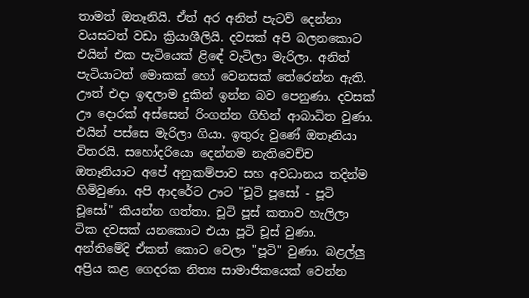තාමත් ඔතෑනියි. ඒත් අර අනිත් පැටව් දෙන්නා වයසටත් වඩා ක්‍රියාශීලියි. දවසක් අපි බලනකොට එයින් එක පැටියෙක් ළිඳේ වැටිලා මැරිලා. අනිත් පැටියාටත් මොකක් හෝ වෙනසක් තේරෙන්න ඇති. ඌත් එදා ඉඳලාම දුකින් ඉන්න බව පෙනුණා. දවසක් ඌ දොරක් අස්සෙන් රිංගන්න ගිහින් ආබාධිත වුණා. එයින් පස්සෙ මැරිලා ගියා. ඉතුරු වුණේ ඔතෑනියා විතරයි. සහෝදරියො දෙන්නම නැතිවෙච්ච ඔතෑනියාට අපේ අනුකම්පාව සහ අවධානය තදින්ම හිමිවුණා. අපි ආදරේට ඌට "චූටි පූසෝ - පූටි චූසෝ" කියන්න ගත්තා. චූටි පූස් කතාව හැලිලා ටික දවසක් යනකොට එයා පූටි චූස් වුණා. අන්තිමේදි ඒකත් කොට වෙලා "පූටි" වුණා. බළල්ලු අප්‍රිය කළ ගෙදරක නිත්‍ය සාමාජිකයෙක් වෙන්න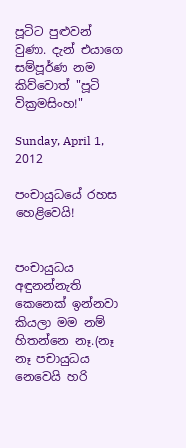පූටිට පුළුවන් වුණා. දැන් එයාගෙ සම්පූර්ණ නම කිව්වොත් "පූටි වික්‍රමසිංහ!"

Sunday, April 1, 2012

පංචායුධයේ රහස හෙළිවෙයි!


පංචායුධය අඳුනන්නැති කෙනෙක් ඉන්නවා කියලා මම නම් හිතන්නෙ නෑ.(නෑ නෑ පචායුධය නෙවෙයි හරි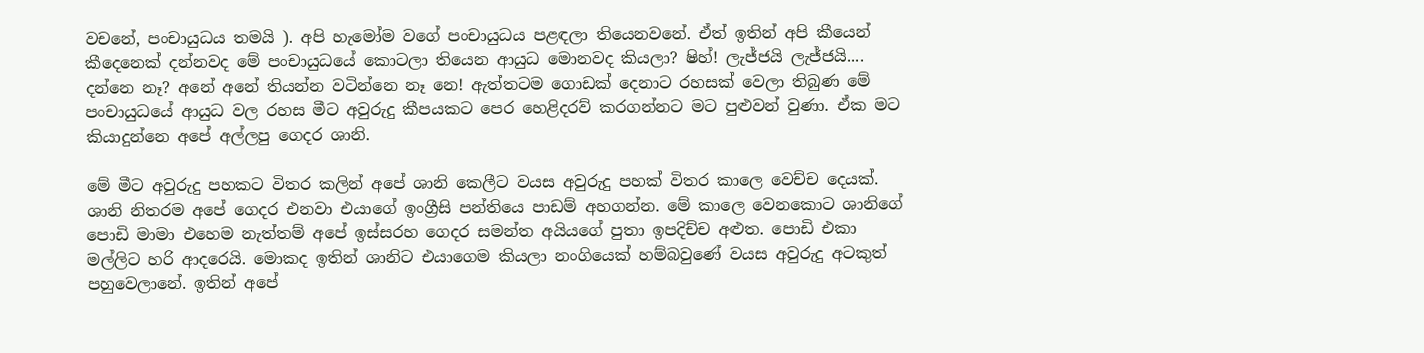වචනේ, පංචායුධය තමයි ). අපි හැමෝම වගේ පංචායුධය පළඳලා තියෙනවනේ. ඒත් ඉතින් අපි කීයෙන් කීදෙනෙක් දන්නවද මේ පංචායුධයේ කොටලා තියෙන ආයුධ මොනවද කියලා? ෂිහ්! ලැජ්ජයි ලැජ්ජයි.... දන්නෙ නෑ? අනේ අනේ තියන්න වටින්නෙ නෑ නෙ! ඇත්තටම ගොඩක් දෙනාට රහසක් වෙලා තිබුණ මේ පංචායුධයේ ආයුධ වල රහස මීට අවුරුදු කීපයකට පෙර හෙළිදරව් කරගන්නට මට පුළුවන් වුණා. ඒක මට කියාදුන්නෙ අපේ අල්ලපු ගෙදර ශානි.

මේ මීට අවුරුදු පහකට විතර කලින් අපේ ශානි කෙලීට වයස අවුරුදු පහක් විතර කාලෙ වෙච්ච දෙයක්. ශානි නිතරම අපේ ගෙදර එනවා එයාගේ ඉංග්‍රීසි පන්තියෙ පාඩම් අහගන්න. මේ කාලෙ වෙනකොට ශානිගේ පොඩි මාමා එහෙම නැත්තම් අපේ ඉස්සරහ ගෙදර සමන්ත අයියගේ පුතා ඉපදිච්ච අළුත. පොඩි එකා මල්ලිට හරි ආදරෙයි. මොකද ඉතින් ශානිට එයාගෙම කියලා නංගියෙක් හම්බවුණේ වයස අවුරුදු අටකුත් පහුවෙලානේ. ඉතින් අපේ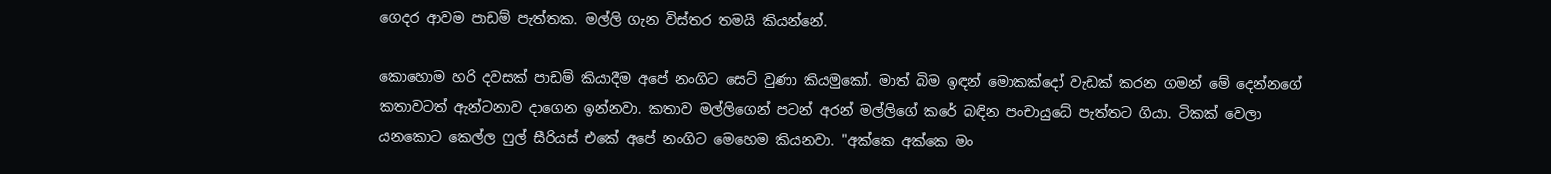ගෙදර ආවම පාඩම් පැත්තක. මල්ලි ගැන විස්තර තමයි කියන්නේ.

කොහොම හරි දවසක් පාඩම් කියාදීම අපේ නංගිට සෙට් වුණා කියමුකෝ. මාත් බිම ඉඳන් මොකක්දෝ වැඩක් කරන ගමන් මේ දෙන්නගේ කතාවටත් ඇන්ටනාව දාගෙන ඉන්නවා. කතාව මල්ලිගෙන් පටන් අරන් මල්ලිගේ කරේ බඳින පංචායුධේ පැත්තට ගියා. ටිකක් වෙලා යනකොට කෙල්ල ෆුල් සීරියස් එකේ අපේ නංගිට මෙහෙම කියනවා. "අක්කෙ අක්කෙ මං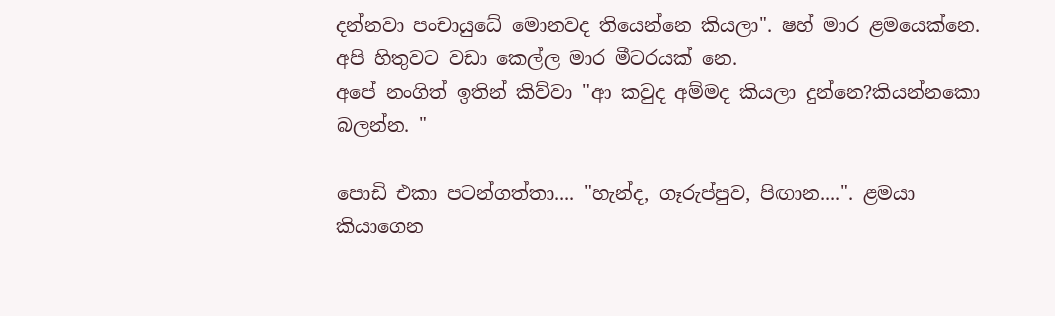දන්නවා පංචායුධේ මොනවද තියෙන්නෙ කියලා". ෂහ් මාර ළමයෙක්නෙ. අපි හිතුවට වඩා කෙල්ල මාර මීටරයක් නෙ.
අපේ නංගිත් ඉතින් කිව්වා "ආ කවුද අම්මද කියලා දුන්නෙ?කියන්නකො බලන්න. "

පොඩි එකා පටන්ගත්තා.... "හැන්ද, ගෑරුප්පුව, පිඟාන....". ළමයා කියාගෙන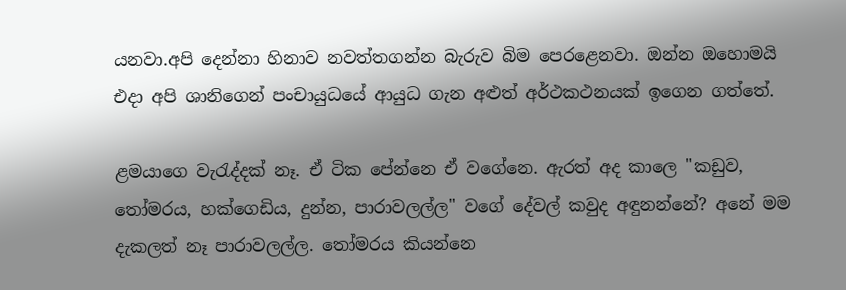යනවා.අපි දෙන්නා හිනාව නවත්තගන්න බැරුව බිම පෙරළෙනවා. ඔන්න ඔහොමයි එදා අපි ශානිගෙන් පංචායුධයේ ආයුධ ගැන අළුත් අර්ථකථනයක් ඉගෙන ගත්තේ.

ළමයාගෙ වැරැද්දක් නෑ. ඒ ටික පේන්නෙ ඒ වගේනෙ. ඇරත් අද කාලෙ "කඩුව, තෝමරය, හක්ගෙඩිය, දුන්න, පාරාවලල්ල" වගේ දේවල් කවුද අඳුනන්නේ? අනේ මම දැකලත් නෑ පාරාවලල්ල. තෝමරය කියන්නෙ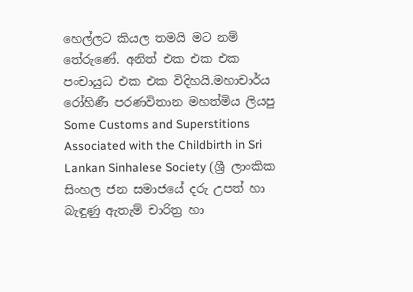හෙල්ලට කියල තමයි මට නම් තේරුණේ. අනිත් එක එක එක පංචායුධ එක එක විදිහයි.මහාචාර්ය රෝහිණී පරණවිතාන මහත්මිය ලියපු Some Customs and Superstitions Associated with the Childbirth in Sri
Lankan Sinhalese Society (ශ්‍රී ලාංකික සිංහල ජන සමාජයේ දරු උපත් හා බැඳුණු ඇතැම් චාරිත්‍ර හා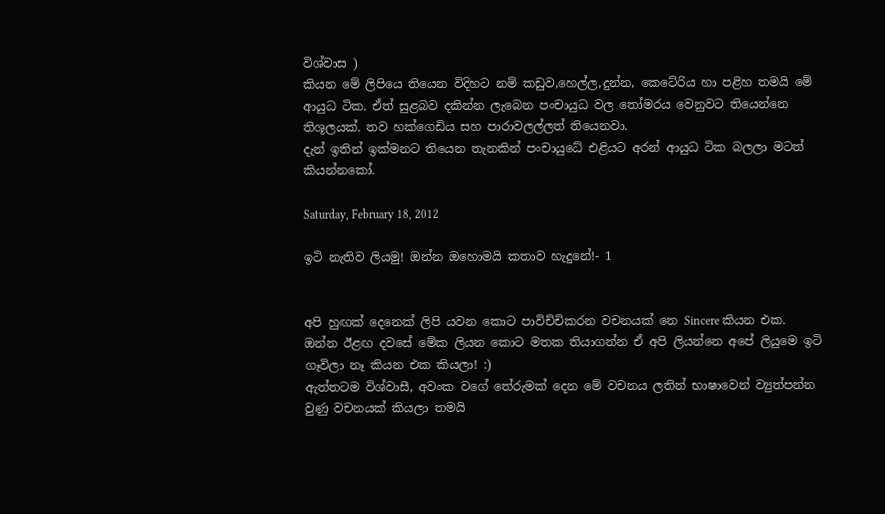විශ්වාස )
කියන මේ ලිපියෙ තියෙන විදිහට නම් කඩුව,හෙල්ල,දුන්න, කෙටේරිය හා පළිහ තමයි මේ ආයුධ ටික. ඒත් සුළබව දකින්න ලැබෙන පංචායුධ වල තෝමරය වෙනුවට තියෙන්නෙ තිශූලයක්. තව හක්ගෙඩිය සහ පාරාවලල්ලත් තියෙනවා.
දැන් ඉතින් ඉක්මනට තියෙන තැනකින් පංචායුධේ එළියට අරන් ආයුධ ටික බලලා මටත් කියන්නකෝ.

Saturday, February 18, 2012

ඉටි නැතිව ලියමු! ඔන්න ඔහොමයි කතාව හැදුනේ!- 1


අපි හුඟක් දෙනෙක් ලිපි යවන කොට පාවිච්චිකරන වචනයක් නෙ Sincere කියන එක. ඔන්න ඊළඟ දවසේ මේක ලියන කොට මතක තියාගන්න ඒ අපි ලියන්නෙ අපේ ලියුමෙ ඉටි ගෑවිලා නෑ කියන එක කියලා! :)
ඇත්තටම විශ්වාසී, අවංක වගේ තේරුමක් දෙන මේ වචනය ලතින් භාෂාවෙන් ව්‍යුත්පන්න වුණු වචනයක් කියලා තමයි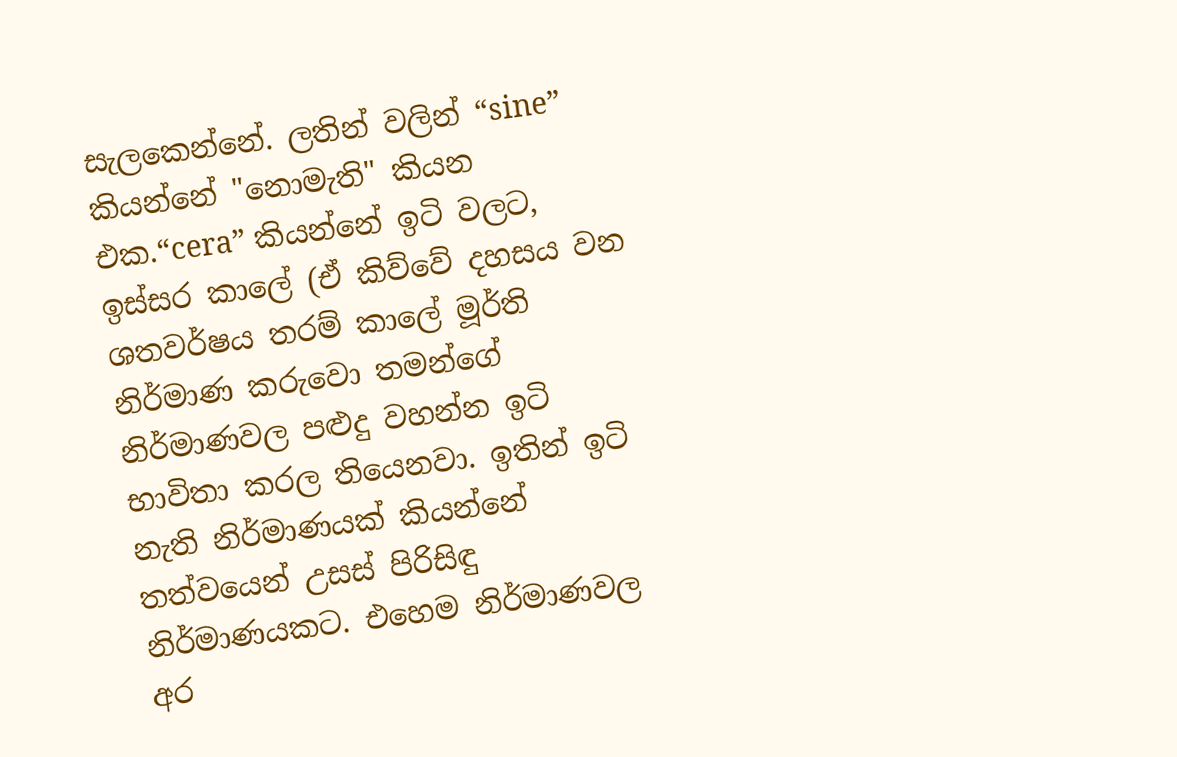සැලකෙන්නේ. ලතින් වලින් “sine” කියන්නේ "නොමැති" කියන එක.“cera” කියන්නේ ඉටි වලට,
ඉස්සර කාලේ (ඒ කිව්වේ දහසය වන ශතවර්ෂය තරම් කාලේ මූර්ති නිර්මාණ කරුවො තමන්ගේ නිර්මාණවල පළුදු වහන්න ඉටි භාවිතා කරල තියෙනවා. ඉතින් ඉටි නැති නිර්මාණයක් කියන්නේ තත්වයෙන් උසස් පිරිසිඳු නිර්මාණයකට. එහෙම නිර්මාණවල අර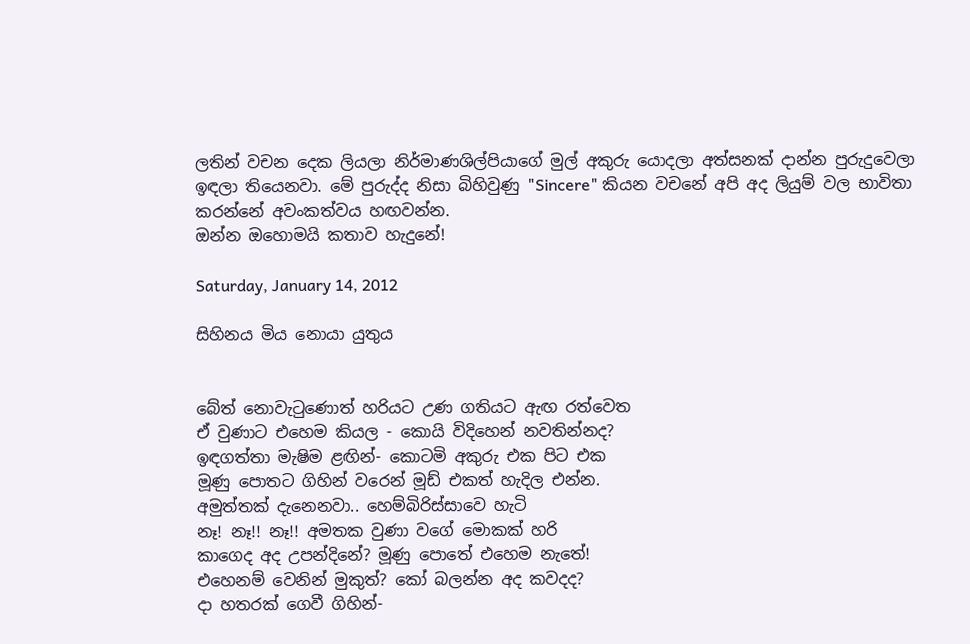ලතින් වචන දෙක ලියලා නිර්මාණශිල්පියාගේ මුල් අකුරු යොදලා අත්සනක් දාන්න පුරුදුවෙලා ඉඳලා තියෙනවා. මේ පුරුද්ද නිසා බිහිවුණු "Sincere" කියන වචනේ අපි අද ලියුම් වල භාවිතා කරන්නේ අවංකත්වය හඟවන්න.
ඔන්න ඔහොමයි කතාව හැදුනේ!

Saturday, January 14, 2012

සිහිනය මිය නොයා යුතුය


බේත් නොවැටුණොත් හරියට උණ ගතියට ඇඟ රත්වෙත
ඒ වුණාට එහෙම කියල - කොයි විදිහෙන් නවතින්නද?
ඉඳගත්තා මැෂිම ළඟින්- කොටමි අකුරු එක පිට එක
මූණු පොතට ගිහින් වරෙන් මූඩ් එකත් හැදිල එන්න.
අමුත්තක් දැනෙනවා.. හෙම්බිරිස්සාවෙ හැටි
නෑ! නෑ!! නෑ!! අමතක වුණා වගේ මොකක් හරි
කාගෙද අද උපන්දිනේ? මූණු පොතේ එහෙම නැතේ!
එහෙනම් වෙනින් මුකුත්? කෝ බලන්න අද කවදද?
දා හතරක් ගෙවී ගිහින්-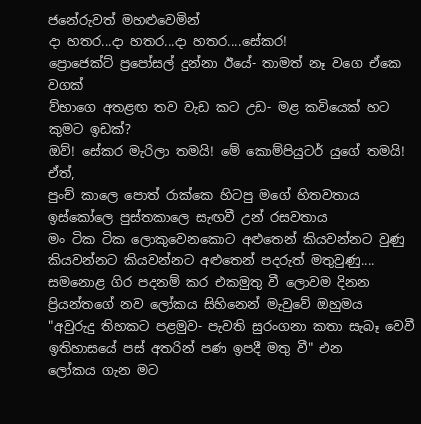ජනේරුවත් මහළුවෙමින්
දා හතර...දා හතර...දා හතර....සේකර!
ප්‍රොජෙක්ට් ප්‍රපෝසල් දුන්නා ඊයේ- තාමත් නෑ වගෙ ඒකෙ වගක්
ව්භාගෙ අතළඟ තව වැඩ කට උඩ- මළ කවියෙක් හට කුමට ඉඩක්?
ඔව්! සේකර මැරිලා තමයි! මේ කොම්පියුටර් යුගේ තමයි!
ඒත්,
පුංච් කාලෙ පොත් රාක්කෙ හිටපු මගේ හිතවතාය
ඉස්කෝලෙ පුස්තකාලෙ සැඟවී උන් රසවතාය
මං ටික ටික ලොකුවෙනකොට අළුතෙන් කියවන්නට වුණු
කියවන්නට කියවන්නට අළුතෙන් පදරුත් මතුවුණු....
සමනොළ ගිර පදනම් කර එකමුතු වී ලොවම දිනන
ප්‍රියන්තගේ නව ලෝකය සිහිනෙන් මැවුවේ ඔහුමය
"අවුරුදු තිහකට පළමුව- පැවති සුරංගනා කතා සැබෑ වෙවී
ඉතිහාසයේ පස් අතරින් පණ ඉපදී මතු වී" එන
ලෝකය ගැන මට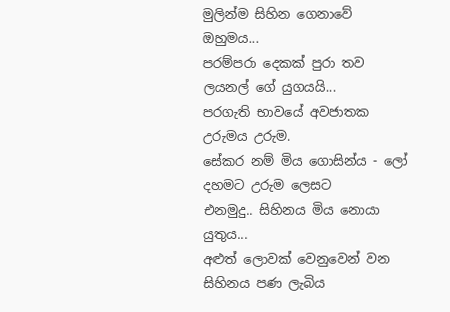මුලින්ම සිහින ගෙනාවේ ඔහුමය...
පරම්පරා දෙකක් පුරා තව ලයනල් ගේ යුගයයි...
පරගැති භාවයේ අවජාතක උරුමය උරුම.
සේකර නම් මිය ගොසින්ය - ලෝ දහමට උරුම ලෙසට
එනමුදු.. සිහිනය මිය නොයා යුතුය...
අළුත් ලොවක් වෙනුවෙන් වන සිහිනය පණ ලැබිය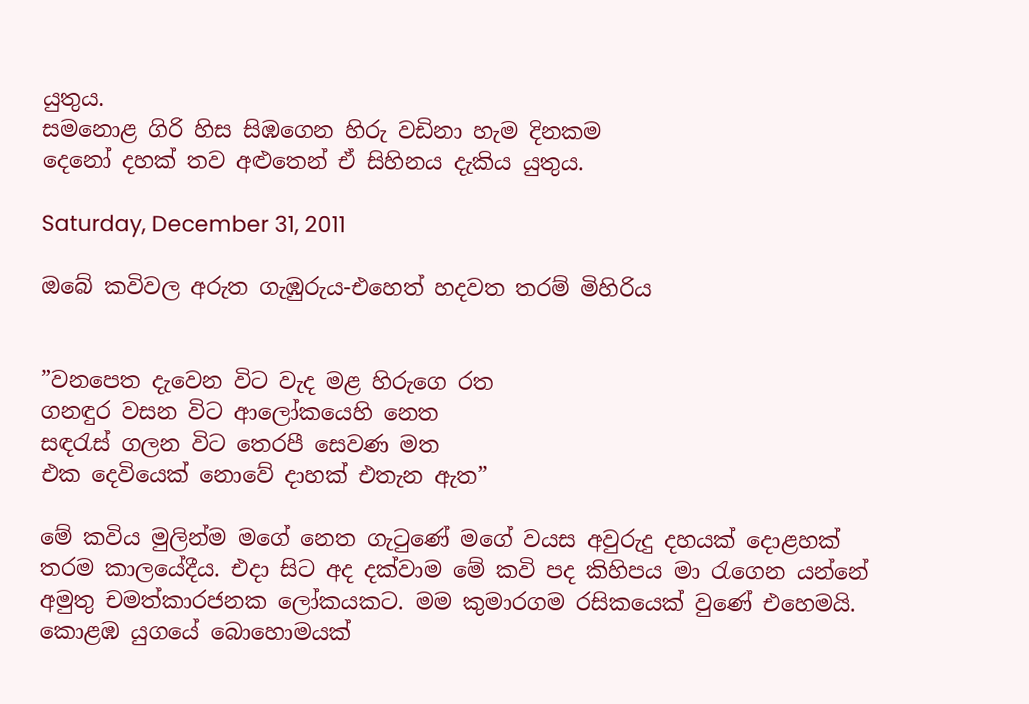යුතුය.
සමනොළ ගිරි හිස සිඹගෙන හිරු වඩිනා හැම දිනකම
දෙනෝ දහක් තව අළුතෙන් ඒ සිහිනය දැකිය යුතුය.

Saturday, December 31, 2011

ඔබේ කවිවල අරුත ගැඹුරුය-එහෙත් හදවත තරම් මිහිරිය


”වනපෙත දැවෙන විට වැද මළ හිරුගෙ රත
ගනඳුර වසන විට ආලෝකයෙහි නෙත
සඳරැස් ගලන විට තෙරපී සෙවණ මත
එක දෙවියෙක් නොවේ දාහක් එතැන ඇත”

මේ කවිය මුලින්ම මගේ නෙත ගැටුණේ මගේ වයස අවුරුදු දහයක් දොළහක් තරම කාලයේදීය. එදා සිට අද දක්වාම මේ කවි පද කිහිපය මා රැගෙන යන්නේ අමුතු චමත්කාරජනක ලෝකයකට. මම කුමාරගම රසිකයෙක් වුණේ එහෙමයි.
කොළඹ යුගයේ බොහොමයක්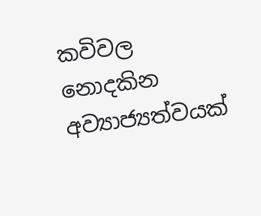කවිවල නොදකින අව්‍යාජ්‍යත්වයක්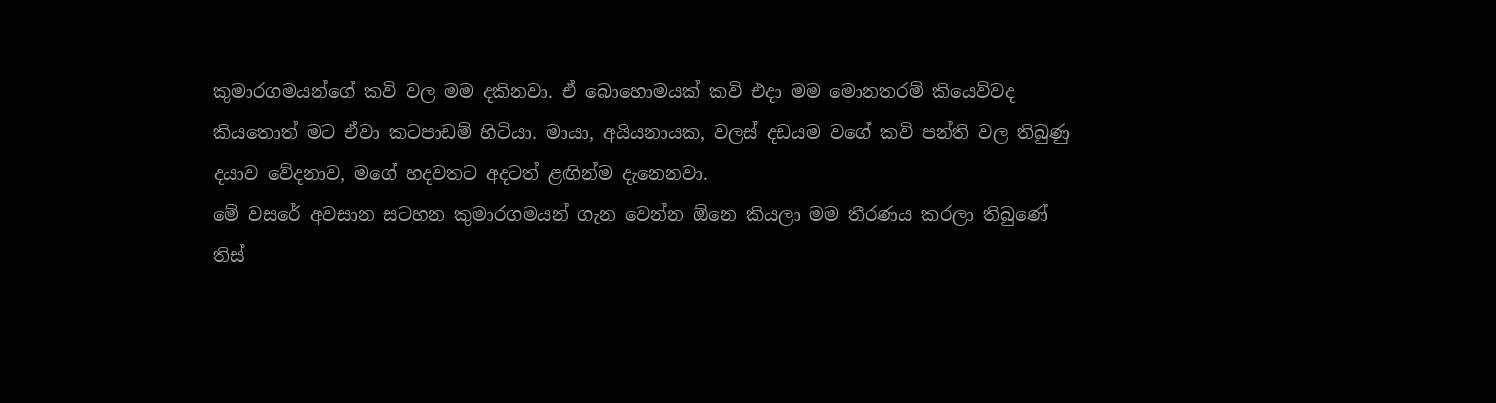කුමාරගමයන්ගේ කවි වල මම දකිනවා. ඒ බොහොමයක් කවි එදා මම මොනතරම් කියෙව්වද කියතොත් මට ඒවා කටපාඩම් හිටියා. මායා, අයියනායක, වලස් දඩයම වගේ කවි පන්ති වල තිබුණු දයාව වේදනාව, මගේ හදවතට අදටත් ළඟින්ම දැනෙනවා.
මේ වසරේ අවසාන සටහන කුමාරගමයන් ගැන වෙන්න ඕනෙ කියලා මම තීරණය කරලා තිබුණේ තිස්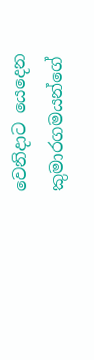වෙනිදාට යෙදෙන කුමාරගමයන්ගේ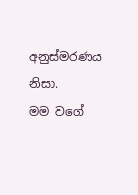අනුස්මරණය නිසා.
මම වගේ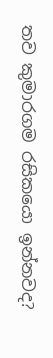තව කුමාරගම රසිකයො ඉන්නවද?